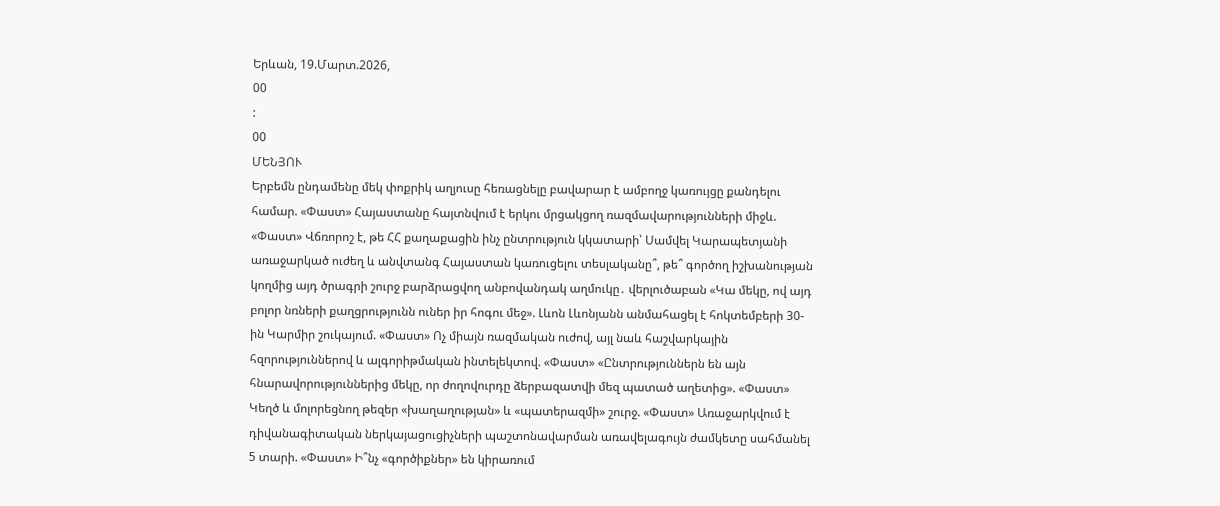Երևան, 19.Մարտ.2026,
00
:
00
ՄԵՆՅՈՒ
Երբեմն ընդամենը մեկ փոքրիկ աղյուսը հեռացնելը բավարար է ամբողջ կառույցը քանդելու համար. «Փաստ» Հայաստանը հայտնվում է երկու մրցակցող ռազմավարությունների միջև. «Փաստ» Վճռորոշ է, թե ՀՀ քաղաքացին ինչ ընտրություն կկատարի՝ Սամվել Կարապետյանի առաջարկած ուժեղ և անվտանգ Հայաստան կառուցելու տեսլականը՞, թե՞ գործող իշխանության կողմից այդ ծրագրի շուրջ բարձրացվող անբովանդակ աղմուկը․ վերլուծաբան «Կա մեկը, ով այդ բոլոր նռների քաղցրությունն ուներ իր հոգու մեջ». Լևոն Լևոնյանն անմահացել է հոկտեմբերի 30-ին Կարմիր շուկայում. «Փաստ» Ոչ միայն ռազմական ուժով, այլ նաև հաշվարկային հզորություններով և ալգորիթմական ինտելեկտով. «Փաստ» «Ընտրություններն են այն հնարավորություններից մեկը, որ ժողովուրդը ձերբազատվի մեզ պատած աղետից». «Փաստ» Կեղծ և մոլորեցնող թեզեր «խաղաղության» և «պատերազմի» շուրջ. «Փաստ» Առաջարկվում է դիվանագիտական ներկայացուցիչների պաշտոնավարման առավելագույն ժամկետը սահմանել 5 տարի. «Փաստ» Ի՞նչ «գործիքներ» են կիրառում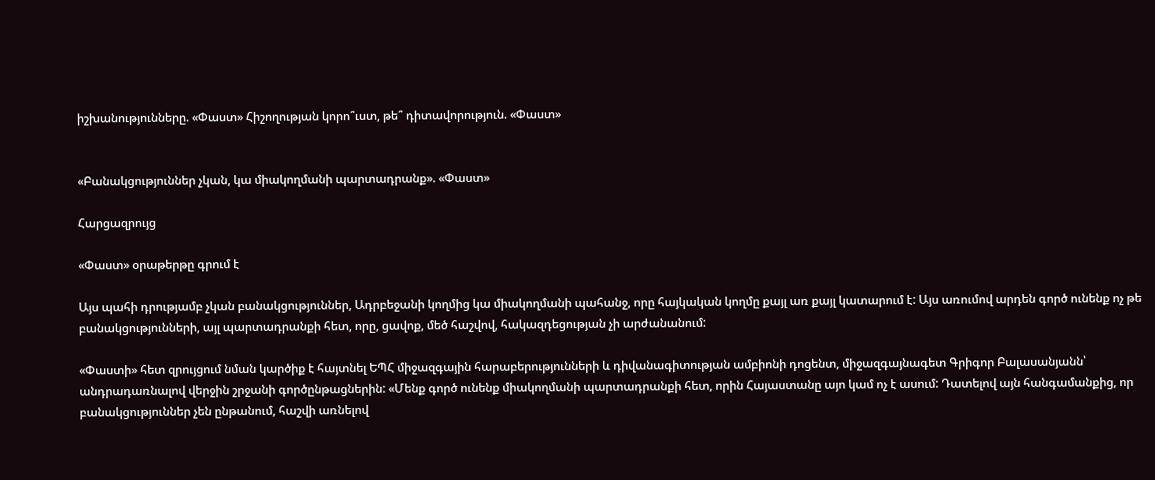իշխանությունները. «Փաստ» Հիշողության կորո՞ւստ, թե՞ դիտավորություն. «Փաստ»


«Բանակցություններ չկան, կա միակողմանի պարտադրանք». «Փաստ»

Հարցազրույց

«Փաստ» օրաթերթը գրում է

Այս պահի դրությամբ չկան բանակցություններ, Ադրբեջանի կողմից կա միակողմանի պահանջ, որը հայկական կողմը քայլ առ քայլ կատարում է: Այս առումով արդեն գործ ունենք ոչ թե բանակցությունների, այլ պարտադրանքի հետ, որը, ցավոք, մեծ հաշվով, հակազդեցության չի արժանանում:

«Փաստի» հետ զրույցում նման կարծիք է հայտնել ԵՊՀ միջազգային հարաբերությունների և դիվանագիտության ամբիոնի դոցենտ, միջազգայնագետ Գրիգոր Բալասանյանն՝ անդրադառնալով վերջին շրջանի գործընթացներին: «Մենք գործ ունենք միակողմանի պարտադրանքի հետ, որին Հայաստանը այո կամ ոչ է ասում: Դատելով այն հանգամանքից, որ բանակցություններ չեն ընթանում, հաշվի առնելով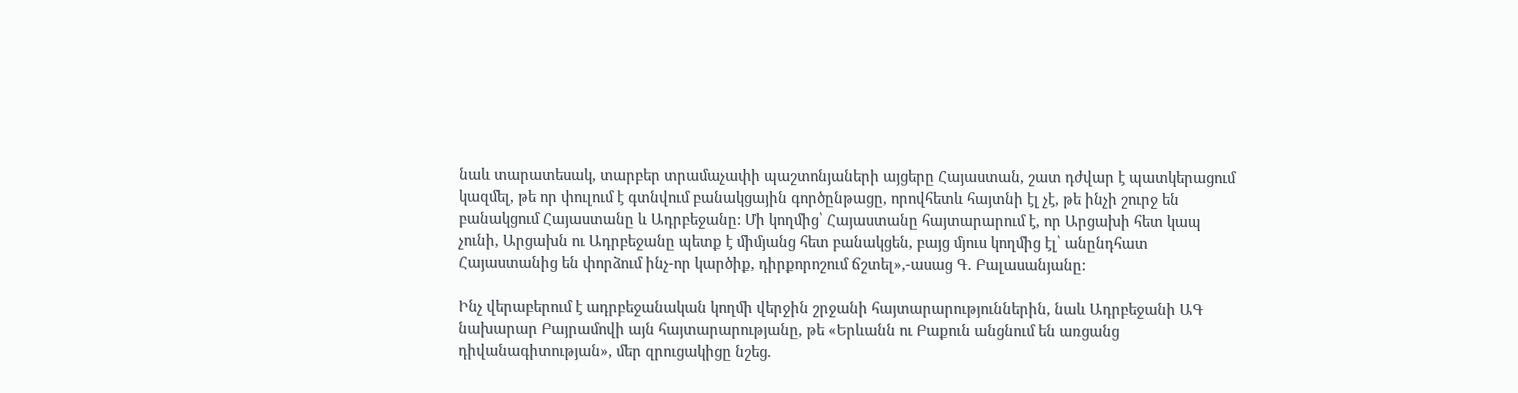նաև տարատեսակ, տարբեր տրամաչափի պաշտոնյաների այցերը Հայաստան, շատ դժվար է պատկերացում կազմել, թե որ փուլում է գտնվում բանակցային գործընթացը, որովհետև հայտնի էլ չէ, թե ինչի շուրջ են բանակցում Հայաստանը և Ադրբեջանը: Մի կողմից՝ Հայաստանը հայտարարում է, որ Արցախի հետ կապ չունի, Արցախն ու Ադրբեջանը պետք է միմյանց հետ բանակցեն, բայց մյուս կողմից էլ՝ անընդհատ Հայաստանից են փորձում ինչ-որ կարծիք, դիրքորոշում ճշտել»,-ասաց Գ. Բալասանյանը:

Ինչ վերաբերում է ադրբեջանական կողմի վերջին շրջանի հայտարարություններին, նաև Ադրբեջանի ԱԳ նախարար Բայրամովի այն հայտարարությանը, թե «Երևանն ու Բաքուն անցնում են առցանց դիվանագիտության», մեր զրուցակիցը նշեց.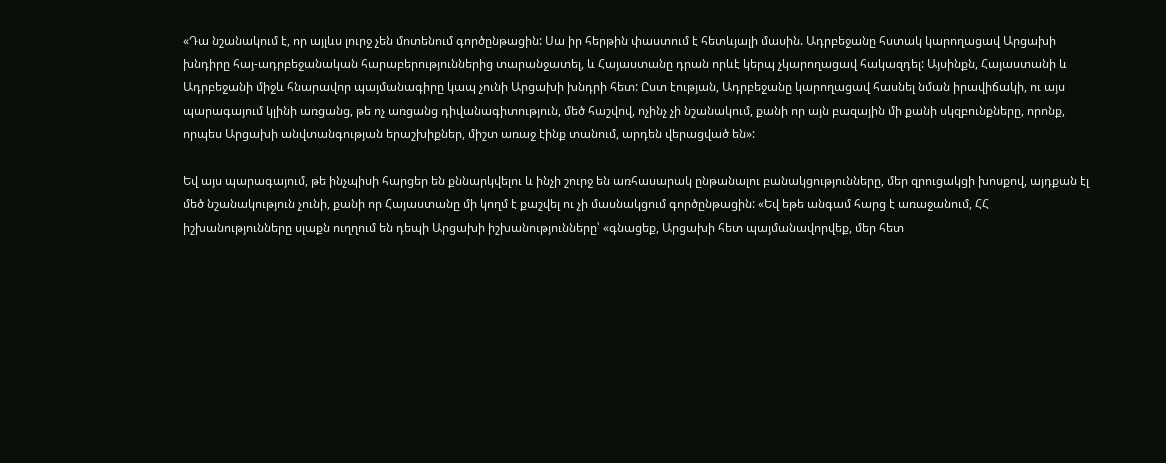«Դա նշանակում է, որ այլևս լուրջ չեն մոտենում գործընթացին: Սա իր հերթին փաստում է հետևյալի մասին. Ադրբեջանը հստակ կարողացավ Արցախի խնդիրը հայ-ադրբեջանական հարաբերություններից տարանջատել, և Հայաստանը դրան որևէ կերպ չկարողացավ հակազդել: Այսինքն, Հայաստանի և Ադրբեջանի միջև հնարավոր պայմանագիրը կապ չունի Արցախի խնդրի հետ: Ըստ էության, Ադրբեջանը կարողացավ հասնել նման իրավիճակի, ու այս պարագայում կլինի առցանց, թե ոչ առցանց դիվանագիտություն, մեծ հաշվով, ոչինչ չի նշանակում, քանի որ այն բազային մի քանի սկզբունքները, որոնք, որպես Արցախի անվտանգության երաշխիքներ, միշտ առաջ էինք տանում, արդեն վերացված են»:

Եվ այս պարագայում, թե ինչպիսի հարցեր են քննարկվելու և ինչի շուրջ են առհասարակ ընթանալու բանակցությունները, մեր զրուցակցի խոսքով, այդքան էլ մեծ նշանակություն չունի, քանի որ Հայաստանը մի կողմ է քաշվել ու չի մասնակցում գործընթացին: «Եվ եթե անգամ հարց է առաջանում, ՀՀ իշխանությունները սլաքն ուղղում են դեպի Արցախի իշխանությունները՝ «գնացեք, Արցախի հետ պայմանավորվեք, մեր հետ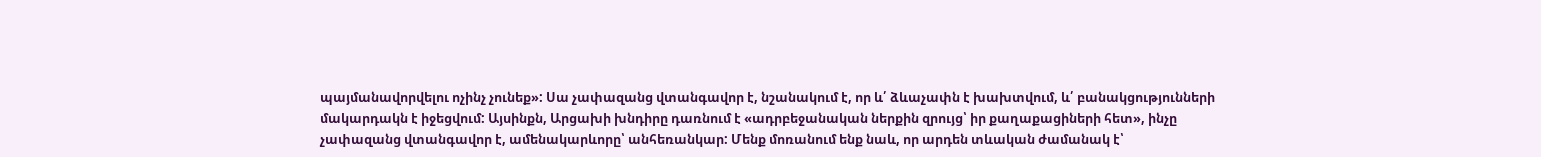պայմանավորվելու ոչինչ չունեք»: Սա չափազանց վտանգավոր է, նշանակում է, որ և՛ ձևաչափն է խախտվում, և՛ բանակցությունների մակարդակն է իջեցվում: Այսինքն, Արցախի խնդիրը դառնում է «ադրբեջանական ներքին զրույց՝ իր քաղաքացիների հետ», ինչը չափազանց վտանգավոր է, ամենակարևորը՝ անհեռանկար: Մենք մոռանում ենք նաև, որ արդեն տևական ժամանակ է՝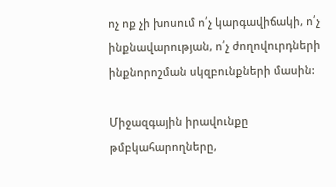ոչ ոք չի խոսում ո՛չ կարգավիճակի, ո՛չ ինքնավարության, ո՛չ ժողովուրդների ինքնորոշման սկզբունքների մասին:

Միջազգային իրավունքը թմբկահարողները,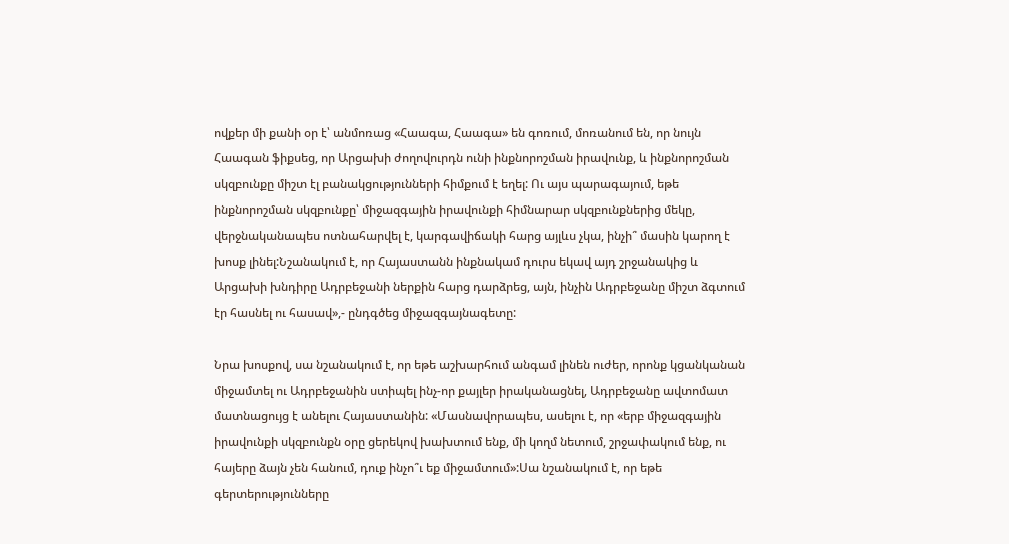ովքեր մի քանի օր է՝ անմոռաց «Հաագա, Հաագա» են գոռում, մոռանում են, որ նույն Հաագան ֆիքսեց, որ Արցախի ժողովուրդն ունի ինքնորոշման իրավունք, և ինքնորոշման սկզբունքը միշտ էլ բանակցությունների հիմքում է եղել: Ու այս պարագայում, եթե ինքնորոշման սկզբունքը՝ միջազգային իրավունքի հիմնարար սկզբունքներից մեկը, վերջնականապես ոտնահարվել է, կարգավիճակի հարց այլևս չկա, ինչի՞ մասին կարող է խոսք լինել:Նշանակում է, որ Հայաստանն ինքնակամ դուրս եկավ այդ շրջանակից և Արցախի խնդիրը Ադրբեջանի ներքին հարց դարձրեց, այն, ինչին Ադրբեջանը միշտ ձգտում էր հասնել ու հասավ»,- ընդգծեց միջազգայնագետը:

Նրա խոսքով, սա նշանակում է, որ եթե աշխարհում անգամ լինեն ուժեր, որոնք կցանկանան միջամտել ու Ադրբեջանին ստիպել ինչ-որ քայլեր իրականացնել, Ադրբեջանը ավտոմատ մատնացույց է անելու Հայաստանին: «Մասնավորապես, ասելու է, որ «երբ միջազգային իրավունքի սկզբունքն օրը ցերեկով խախտում ենք, մի կողմ նետում, շրջափակում ենք, ու հայերը ձայն չեն հանում, դուք ինչո՞ւ եք միջամտում»:Սա նշանակում է, որ եթե գերտերությունները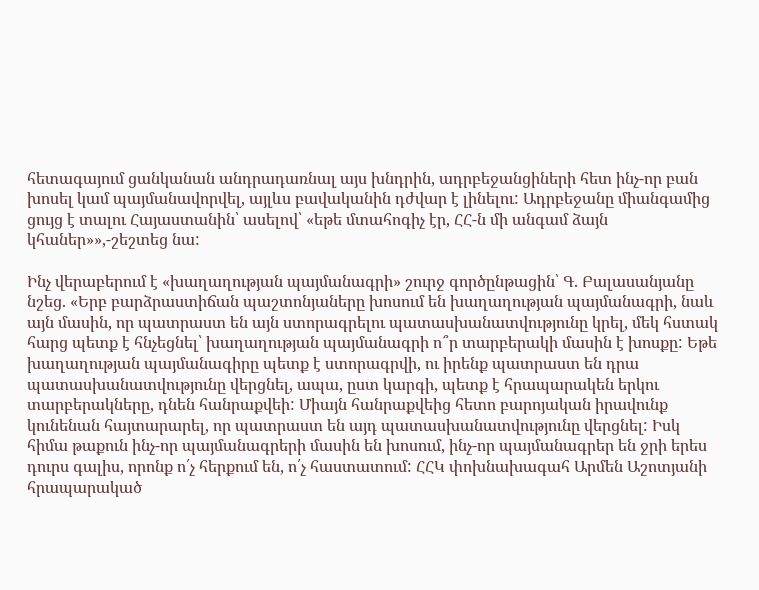հետագայում ցանկանան անդրադառնալ այս խնդրին, ադրբեջանցիների հետ ինչ-որ բան խոսել կամ պայմանավորվել, այլևս բավականին դժվար է լինելու: Ադրբեջանը միանգամից ցույց է տալու Հայաստանին՝ ասելով՝ «եթե մտահոգիչ էր, ՀՀ-ն մի անգամ ձայն կհաներ»»,-շեշտեց նա:

Ինչ վերաբերում է «խաղաղության պայմանագրի» շուրջ գործընթացին՝ Գ. Բալասանյանը նշեց. «Երբ բարձրաստիճան պաշտոնյաները խոսում են խաղաղության պայմանագրի, նաև այն մասին, որ պատրաստ են այն ստորագրելու պատասխանատվությունը կրել, մեկ հստակ հարց պետք է հնչեցնել՝ խաղաղության պայմանագրի ո՞ր տարբերակի մասին է խոսքը: Եթե խաղաղության պայմանագիրը պետք է ստորագրվի, ու իրենք պատրաստ են դրա պատասխանատվությունը վերցնել, ապա, ըստ կարգի, պետք է հրապարակեն երկու տարբերակները, դնեն հանրաքվեի: Միայն հանրաքվեից հետո բարոյական իրավունք կունենան հայտարարել, որ պատրաստ են այդ պատասխանատվությունը վերցնել: Իսկ հիմա թաքուն ինչ-որ պայմանագրերի մասին են խոսում, ինչ-որ պայմանագրեր են ջրի երես դուրս գալիս, որոնք ո՛չ հերքում են, ո՛չ հաստատում: ՀՀԿ փոխնախագահ Արմեն Աշոտյանի հրապարակած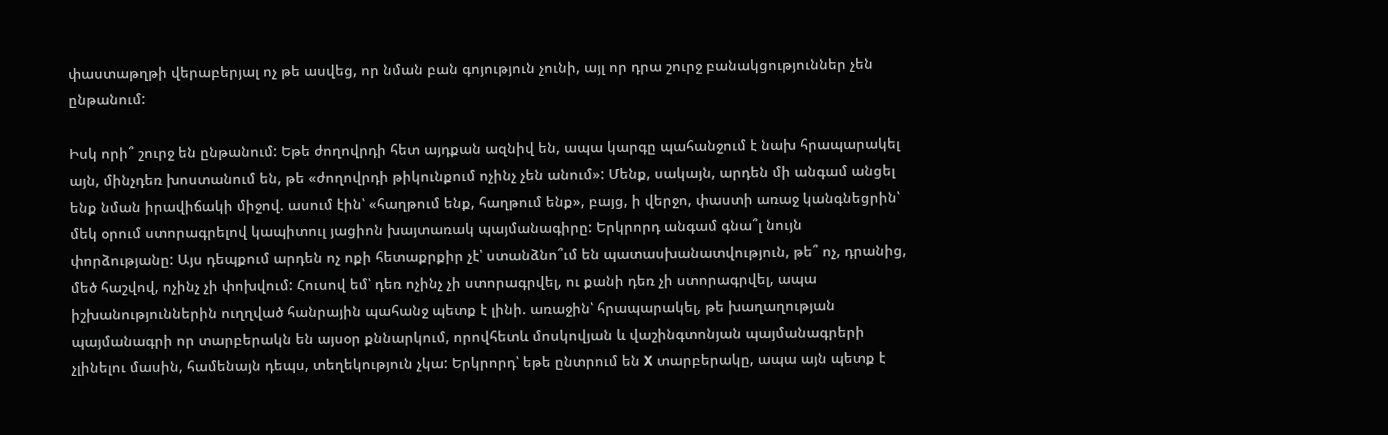փաստաթղթի վերաբերյալ ոչ թե ասվեց, որ նման բան գոյություն չունի, այլ որ դրա շուրջ բանակցություններ չեն ընթանում:

Իսկ որի՞ շուրջ են ընթանում: Եթե ժողովրդի հետ այդքան ազնիվ են, ապա կարգը պահանջում է նախ հրապարակել այն, մինչդեռ խոստանում են, թե «ժողովրդի թիկունքում ոչինչ չեն անում»: Մենք, սակայն, արդեն մի անգամ անցել ենք նման իրավիճակի միջով. ասում էին՝ «հաղթում ենք, հաղթում ենք», բայց, ի վերջո, փաստի առաջ կանգնեցրին՝ մեկ օրում ստորագրելով կապիտուլ յացիոն խայտառակ պայմանագիրը: Երկրորդ անգամ գնա՞լ նույն փորձությանը: Այս դեպքում արդեն ոչ ոքի հետաքրքիր չէ՝ ստանձնո՞ւմ են պատասխանատվություն, թե՞ ոչ, դրանից, մեծ հաշվով, ոչինչ չի փոխվում: Հուսով եմ՝ դեռ ոչինչ չի ստորագրվել, ու քանի դեռ չի ստորագրվել, ապա իշխանություններին ուղղված հանրային պահանջ պետք է լինի. առաջին՝ հրապարակել, թե խաղաղության պայմանագրի որ տարբերակն են այսօր քննարկում, որովհետև մոսկովյան և վաշինգտոնյան պայմանագրերի չլինելու մասին, համենայն դեպս, տեղեկություն չկա: Երկրորդ՝ եթե ընտրում են X տարբերակը, ապա այն պետք է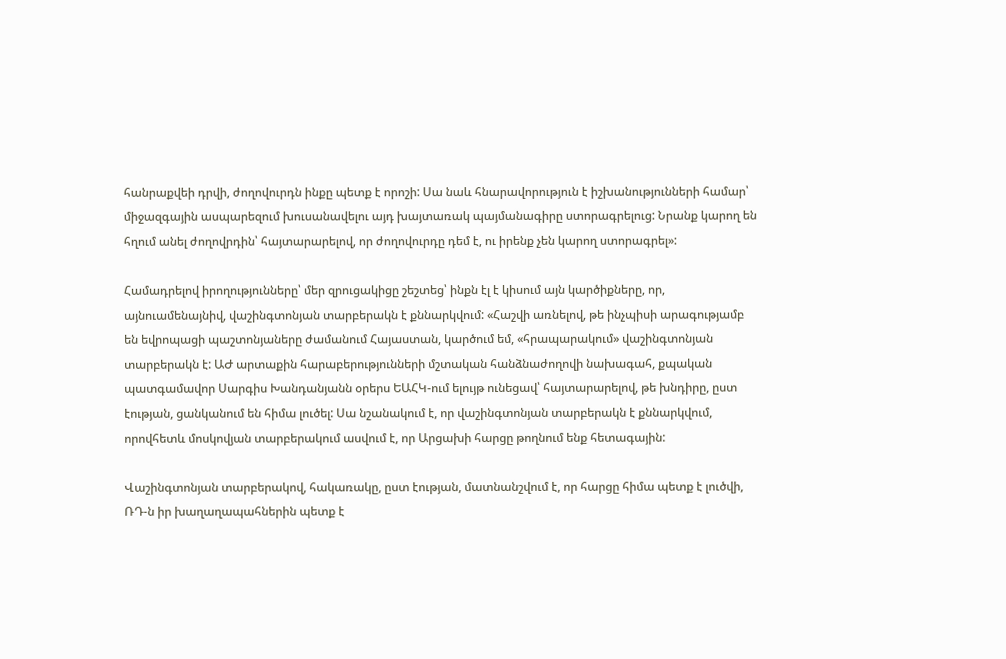հանրաքվեի դրվի, ժողովուրդն ինքը պետք է որոշի: Սա նաև հնարավորություն է իշխանությունների համար՝ միջազգային ասպարեզում խուսանավելու այդ խայտառակ պայմանագիրը ստորագրելուց: Նրանք կարող են հղում անել ժողովրդին՝ հայտարարելով, որ ժողովուրդը դեմ է, ու իրենք չեն կարող ստորագրել»:

Համադրելով իրողությունները՝ մեր զրուցակիցը շեշտեց՝ ինքն էլ է կիսում այն կարծիքները, որ, այնուամենայնիվ, վաշինգտոնյան տարբերակն է քննարկվում: «Հաշվի առնելով, թե ինչպիսի արագությամբ են եվրոպացի պաշտոնյաները ժամանում Հայաստան, կարծում եմ, «հրապարակում» վաշինգտոնյան տարբերակն է: ԱԺ արտաքին հարաբերությունների մշտական հանձնաժողովի նախագահ, քպական պատգամավոր Սարգիս Խանդանյանն օրերս ԵԱՀԿ-ում ելույթ ունեցավ՝ հայտարարելով, թե խնդիրը, ըստ էության, ցանկանում են հիմա լուծել: Սա նշանակում է, որ վաշինգտոնյան տարբերակն է քննարկվում, որովհետև մոսկովյան տարբերակում ասվում է, որ Արցախի հարցը թողնում ենք հետագային:

Վաշինգտոնյան տարբերակով, հակառակը, ըստ էության, մատնանշվում է, որ հարցը հիմա պետք է լուծվի, ՌԴ-ն իր խաղաղապահներին պետք է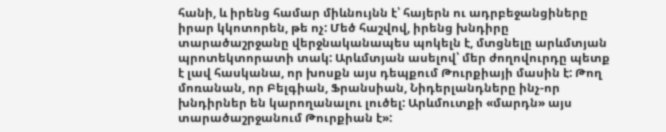հանի, և իրենց համար միևնույնն է՝ հայերն ու ադրբեջանցիները իրար կկոտորեն, թե ոչ: Մեծ հաշվով, իրենց խնդիրը տարածաշրջանը վերջնականապես պոկելն է, մտցնելը արևմտյան պրոտեկտորատի տակ: Արևմտյան ասելով՝ մեր ժողովուրդը պետք է լավ հասկանա, որ խոսքն այս դեպքում Թուրքիայի մասին է: Թող մոռանան, որ Բելգիան, Ֆրանսիան, Նիդերլանդները ինչ-որ խնդիրներ են կարողանալու լուծել: Արևմուտքի «մարդն» այս տարածաշրջանում Թուրքիան է»: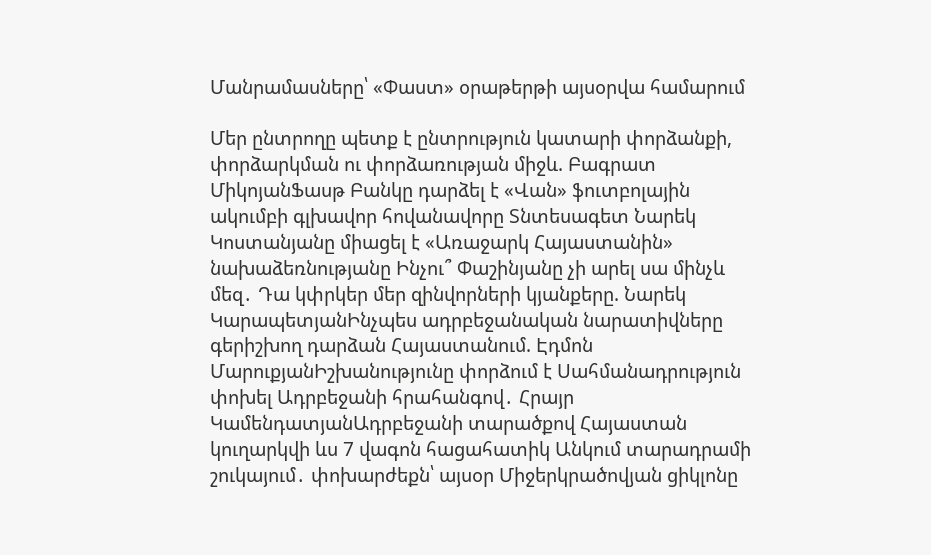Մանրամասները՝ «Փաստ» օրաթերթի այսօրվա համարում

Մեր ընտրողը պետք է ընտրություն կատարի փորձանքի, փորձարկման ու փորձառության միջև. Բագրատ ՄիկոյանՖասթ Բանկը դարձել է «Վան» ֆուտբոլային ակումբի գլխավոր հովանավորը Տնտեսագետ Նարեկ Կոստանյանը միացել է «Առաջարկ Հայաստանին» նախաձեռնությանը Ինչու՞ Փաշինյանը չի արել սա մինչև մեզ․ Դա կփրկեր մեր զինվորների կյանքերը. Նարեկ ԿարապետյանԻնչպես ադրբեջանական նարատիվները գերիշխող դարձան Հայաստանում. Էդմոն ՄարուքյանԻշխանությունը փորձում է Սահմանադրություն փոխել Ադրբեջանի հրահանգով․ Հրայր ԿամենդատյանԱդրբեջանի տարածքով Հայաստան կուղարկվի ևս 7 վագոն հացահատիկ Անկում տարադրամի շուկայում․ փոխարժեքն՝ այսօր Միջերկրածովյան ցիկլոնը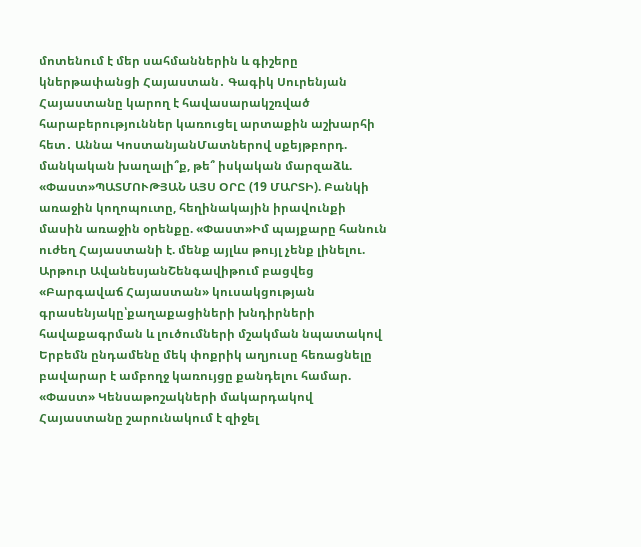մոտենում է մեր սահմաններին և գիշերը կներթափանցի Հայաստան․ Գագիկ Սուրենյան Հայաստանը կարող է հավասարակշռված հարաբերություններ կառուցել արտաքին աշխարհի հետ․ Աննա ԿոստանյանՄատներով սքեյթբորդ. մանկական խաղալի՞ք, թե՞ իսկական մարզաձև. «Փաստ»ՊԱՏՄՈՒԹՅԱՆ ԱՅՍ ՕՐԸ (19 ՄԱՐՏԻ). Բանկի առաջին կողոպուտը, հեղինակային իրավունքի մասին առաջին օրենքը. «Փաստ»Իմ պայքարը հանուն ուժեղ Հայաստանի է. մենք այլևս թույլ չենք լինելու. Արթուր ԱվանեսյանՇենգավիթում բացվեց «Բարգավաճ Հայաստան» կուսակցության գրասենյակը՝քաղաքացիների խնդիրների հավաքագրման և լուծումների մշակման նպատակով Երբեմն ընդամենը մեկ փոքրիկ աղյուսը հեռացնելը բավարար է ամբողջ կառույցը քանդելու համար. «Փաստ» Կենսաթոշակների մակարդակով Հայաստանը շարունակում է զիջել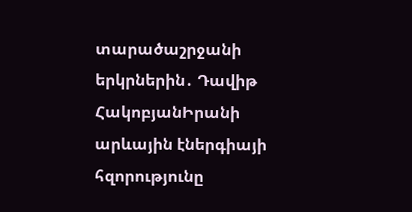տարածաշրջանի երկրներին․ Դավիթ ՀակոբյանԻրանի արևային էներգիայի հզորությունը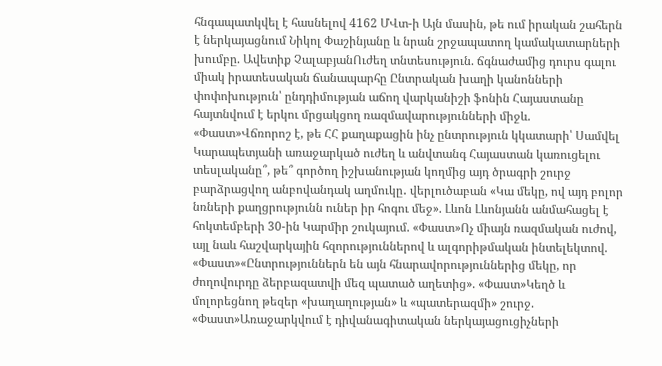հնգապատկվել է հասնելով 4162 ՄՎտ-ի Այն մասին, թե ում իրական շահերն է ներկայացնում Նիկոլ Փաշինյանը և նրան շրջապատող կամակատարների խումբը. Ավետիք ՉալաբյանՈւժեղ տնտեսություն. ճգնաժամից դուրս գալու միակ իրատեսական ճանապարհը Ընտրական խաղի կանոնների փոփոխություն՝ ընդդիմության աճող վարկանիշի ֆոնին Հայաստանը հայտնվում է երկու մրցակցող ռազմավարությունների միջև. «Փաստ»Վճռորոշ է, թե ՀՀ քաղաքացին ինչ ընտրություն կկատարի՝ Սամվել Կարապետյանի առաջարկած ուժեղ և անվտանգ Հայաստան կառուցելու տեսլականը՞, թե՞ գործող իշխանության կողմից այդ ծրագրի շուրջ բարձրացվող անբովանդակ աղմուկը․ վերլուծաբան «Կա մեկը, ով այդ բոլոր նռների քաղցրությունն ուներ իր հոգու մեջ». Լևոն Լևոնյանն անմահացել է հոկտեմբերի 30-ին Կարմիր շուկայում. «Փաստ»Ոչ միայն ռազմական ուժով, այլ նաև հաշվարկային հզորություններով և ալգորիթմական ինտելեկտով. «Փաստ»«Ընտրություններն են այն հնարավորություններից մեկը, որ ժողովուրդը ձերբազատվի մեզ պատած աղետից». «Փաստ»Կեղծ և մոլորեցնող թեզեր «խաղաղության» և «պատերազմի» շուրջ. «Փաստ»Առաջարկվում է դիվանագիտական ներկայացուցիչների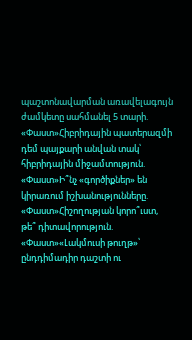պաշտոնավարման առավելագույն ժամկետը սահմանել 5 տարի. «Փաստ»Հիբրիդային պատերազմի դեմ պայքարի անվան տակ՝ հիբրիդային միջամտություն. «Փաստ»Ի՞նչ «գործիքներ» են կիրառում իշխանությունները. «Փաստ»Հիշողության կորո՞ւստ, թե՞ դիտավորություն. «Փաստ»«Լակմուսի թուղթ»՝ ընդդիմադիր դաշտի ու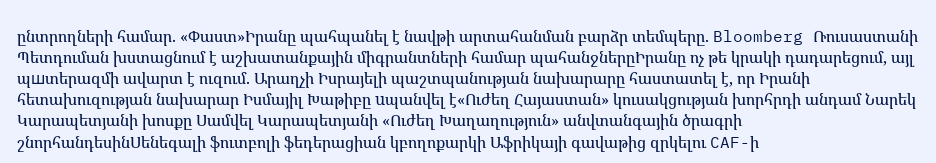ընտրողների համար. «Փաստ»Իրանը պահպանել է նավթի արտահանման բարձր տեմպերը. Bloomberg Ռուսաստանի Պետդուման խստացնում է աշխատանքային միգրանտների համար պահանջներըԻրանը ոչ թե կրակի դադարեցում, այլ պшտերազմի ավարտ է ուզում. Արաղչի Իսրայելի պաշտպանության նախարարը հաստատել է, որ Իրանի հետախուզության նախարար Իսմայիլ Խաթիբը uպանվել է«Ուժեղ Հայաստան» կուսակցության խորհրդի անդամ Նարեկ Կարապետյանի խոսքը Սամվել Կարապետյանի «Ուժեղ Խաղաղություն» անվտանգային ծրագրի շնորհանդեսինՍենեգալի ֆուտբոլի ֆեդերացիան կբողոքարկի Աֆրիկայի գավաթից զրկելու CAF-ի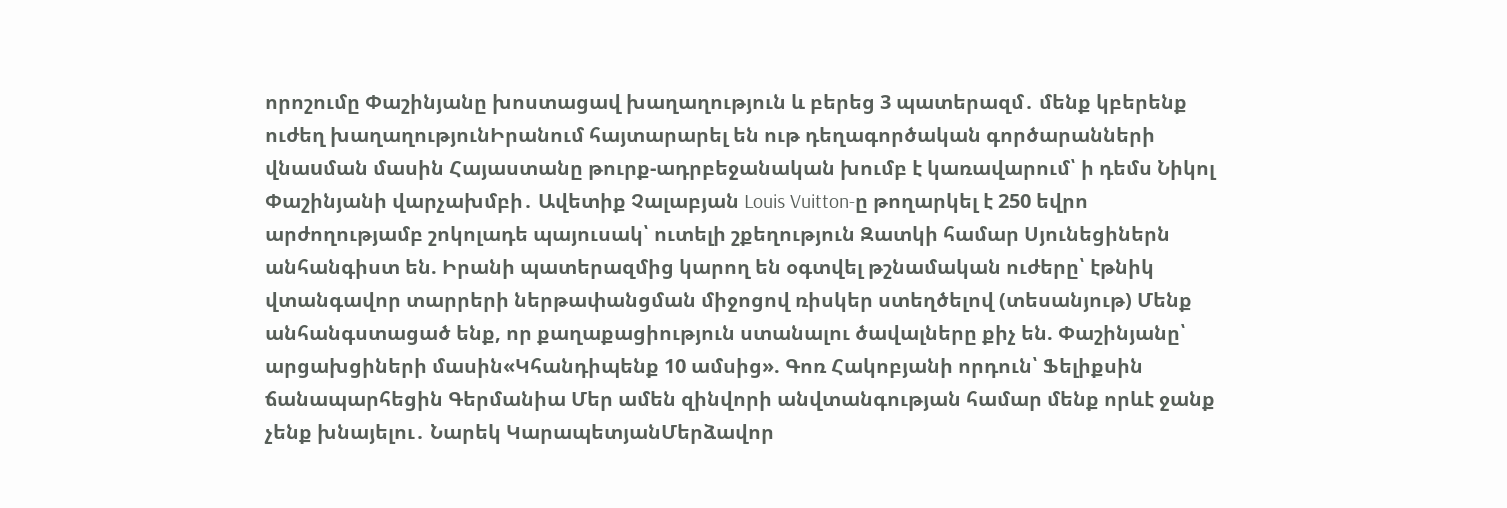որոշումը Փաշինյանը խոստացավ խաղաղություն և բերեց 3 պատերազմ․ մենք կբերենք ուժեղ խաղաղությունԻրանում հայտարարել են ութ դեղագործական գործարանների վնաuման մասին Հայաստանը թուրք-ադրբեջանական խումբ է կառավարում՝ ի դեմս Նիկոլ Փաշինյանի վարչախմբի․ Ավետիք Չալաբյան Louis Vuitton-ը թողարկել է 250 եվրո արժողությամբ շոկոլադե պայուսակ՝ ուտելի շքեղություն Զատկի համար Սյունեցիներն անհանգիստ են. Իրանի պատերազմից կարող են օգտվել թշնամական ուժերը՝ էթնիկ վտանգավոր տարրերի ներթափանցման միջոցով ռիսկեր ստեղծելով (տեսանյութ) Մենք անհանգստացած ենք, որ քաղաքացիություն ստանալու ծավալները քիչ են. Փաշինյանը՝ արցախցիների մասին«Կհանդիպենք 10 ամսից». Գոռ Հակոբյանի որդուն՝ Ֆելիքսին ճանապարհեցին Գերմանիա Մեր ամեն զինվորի անվտանգության համար մենք որևէ ջանք չենք խնայելու․ Նարեկ ԿարապետյանՄերձավոր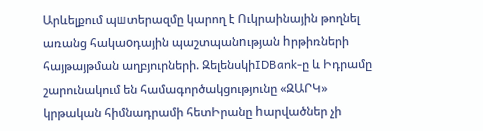Արևելքում պшտերազմը կարող է Ուկրաինային թողնել առանց հակաoդային պաշտպանnւթյան hրթիռների հայթայթման աղբյուրների. ԶելենսկիIDBank-ը և Իդրամը շարունակում են համագործակցությունը «ԶԱՐԿ» կրթական հիմնադրամի հետԻրանը hարվածներ չի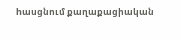hասցնում քաղաքացիական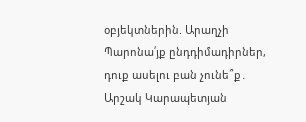օբյեկտներին. Արաղչի Պարոնա՛յք ընդդիմադիրներ, դուք ասելու բան չունե՞ք․ Արշակ Կարապետյան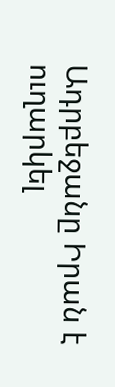Ադրբեջանը Իրան է ուղարկել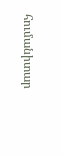հումանիտար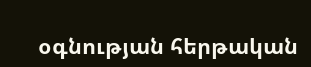օգնության հերթական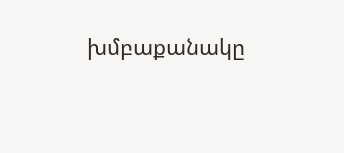խմբաքանակը